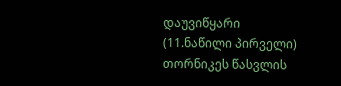დაუვიწყარი (11.ნაწილი პირველი)
თორნიკეს წასვლის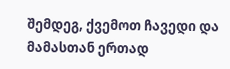შემდეგ, ქვემოთ ჩავედი და მამასთან ერთად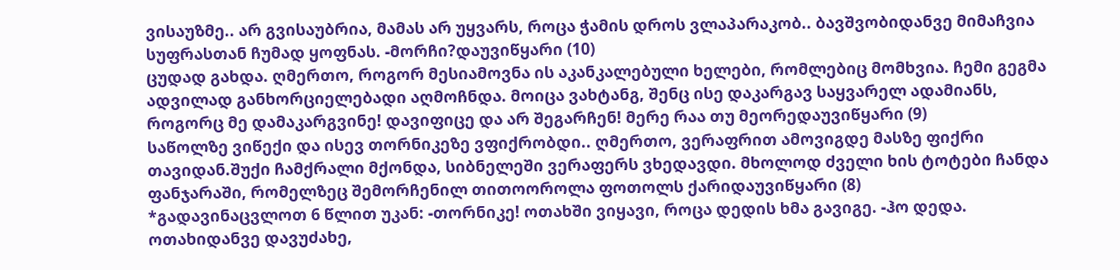ვისაუზმე.. არ გვისაუბრია, მამას არ უყვარს, როცა ჭამის დროს ვლაპარაკობ.. ბავშვობიდანვე მიმაჩვია სუფრასთან ჩუმად ყოფნას. -მორჩი?დაუვიწყარი (10)
ცუდად გახდა. ღმერთო, როგორ მესიამოვნა ის აკანკალებული ხელები, რომლებიც მომხვია. ჩემი გეგმა ადვილად განხორციელებადი აღმოჩნდა. მოიცა ვახტანგ, შენც ისე დაკარგავ საყვარელ ადამიანს, როგორც მე დამაკარგვინე! დავიფიცე და არ შეგარჩენ! მერე რაა თუ მეორედაუვიწყარი (9)
საწოლზე ვიწექი და ისევ თორნიკეზე ვფიქრობდი.. ღმერთო, ვერაფრით ამოვიგდე მასზე ფიქრი თავიდან.შუქი ჩამქრალი მქონდა, სიბნელეში ვერაფერს ვხედავდი. მხოლოდ ძველი ხის ტოტები ჩანდა ფანჯარაში, რომელზეც შემორჩენილ თითოოროლა ფოთოლს ქარიდაუვიწყარი (8)
*გადავინაცვლოთ 6 წლით უკან: -თორნიკე! ოთახში ვიყავი, როცა დედის ხმა გავიგე. -ჰო დედა. ოთახიდანვე დავუძახე,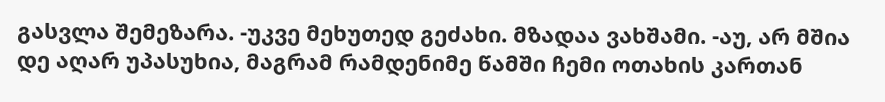გასვლა შემეზარა. -უკვე მეხუთედ გეძახი. მზადაა ვახშამი. -აუ, არ მშია დე აღარ უპასუხია, მაგრამ რამდენიმე წამში ჩემი ოთახის კართან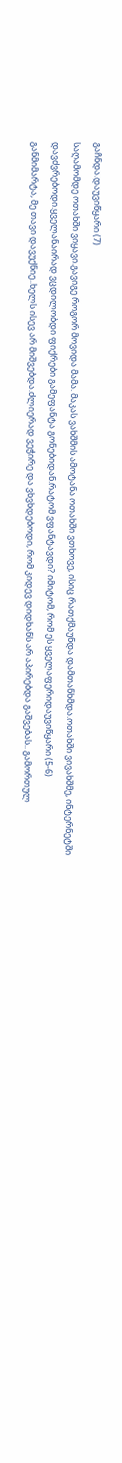გაჩნდა.დაუვიწყარი (7)
საღამომდე ოთახში ვიყავი.გავიგე როგორ მოვიდა მამა. მაკას ვახშმის ამოტანა ოთახში ვთხოვე, ისიც რათქმაუნდა დამთანხმდა.ოთახში ვივახშმე, ინტერნეტში დავძვრებოდი.ყველანაირად ვცდილობდი ფიქრები გამეფანტა გონებიდან.რატომ ვფანტავდი? იმიტომ, რომ ეს ყველაფერიდაუვიწყარი (5-6)
განმიმარტა, მე თავი დავუქნიე..ხელს ისევ არ მიშვებდა.ძლიერად ვეჭირე და ვხვხდებოდი, რომ კიდევ დიდხანს არ აპირებდა გაშვებას.. გამორთულ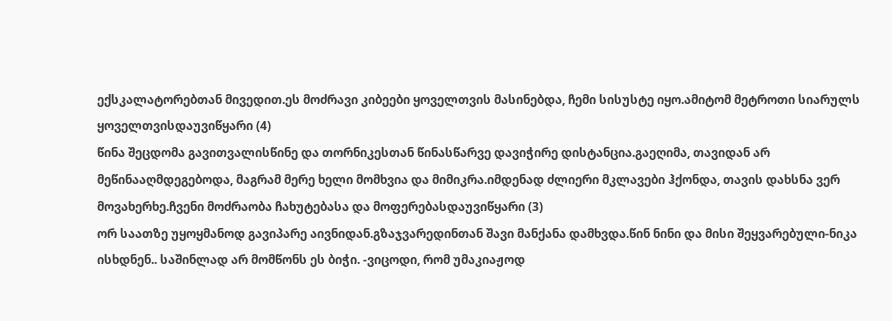ექსკალატორებთან მივედით.ეს მოძრავი კიბეები ყოველთვის მასინებდა, ჩემი სისუსტე იყო.ამიტომ მეტროთი სიარულს ყოველთვისდაუვიწყარი (4)
წინა შეცდომა გავითვალისწინე და თორნიკესთან წინასწარვე დავიჭირე დისტანცია.გაეღიმა, თავიდან არ მეწინააღმდეგებოდა, მაგრამ მერე ხელი მომხვია და მიმიკრა.იმდენად ძლიერი მკლავები ჰქონდა, თავის დახსნა ვერ მოვახერხე.ჩვენი მოძრაობა ჩახუტებასა და მოფერებასდაუვიწყარი (3)
ორ საათზე უყოყმანოდ გავიპარე აივნიდან.გზაჯვარედინთან შავი მანქანა დამხვდა.წინ ნინი და მისი შეყვარებული-ნიკა ისხდნენ.. საშინლად არ მომწონს ეს ბიჭი. -ვიცოდი, რომ უმაკიაჟოდ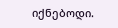იქნებოდი.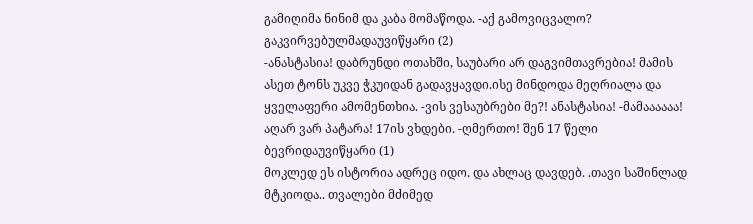გამიღიმა ნინიმ და კაბა მომაწოდა. -აქ გამოვიცვალო? გაკვირვებულმადაუვიწყარი (2)
-ანასტასია! დაბრუნდი ოთახში, საუბარი არ დაგვიმთავრებია! მამის ასეთ ტონს უკვე ჭკუიდან გადავყავდი.ისე მინდოდა მეღრიალა და ყველაფერი ამომენთხია. -ვის ვესაუბრები მე?! ანასტასია! -მამაააააა! აღარ ვარ პატარა! 17ის ვხდები. -ღმერთო! შენ 17 წელი ბევრიდაუვიწყარი (1)
მოკლედ ეს ისტორია ადრეც იდო. და ახლაც დავდებ. .თავი საშინლად მტკიოდა.. თვალები მძიმედ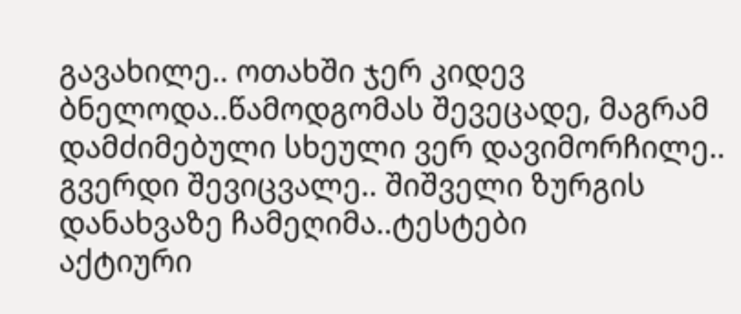გავახილე.. ოთახში ჯერ კიდევ ბნელოდა..წამოდგომას შევეცადე, მაგრამ დამძიმებული სხეული ვერ დავიმორჩილე.. გვერდი შევიცვალე.. შიშველი ზურგის დანახვაზე ჩამეღიმა..ტესტები
აქტიური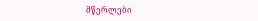მწერლები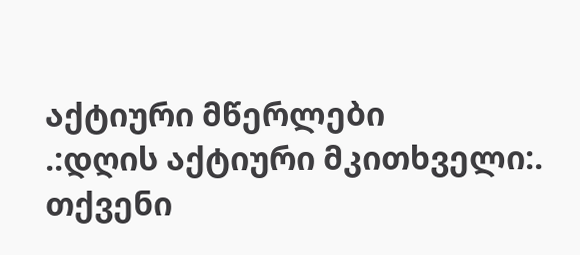აქტიური მწერლები
.:დღის აქტიური მკითხველი:.
თქვენი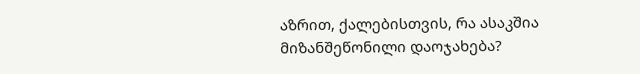აზრით, ქალებისთვის, რა ასაკშია მიზანშეწონილი დაოჯახება?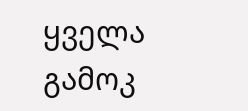ყველა გამოკ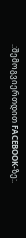.:შემოგვიერთდით FACEBOOK-ზე:.